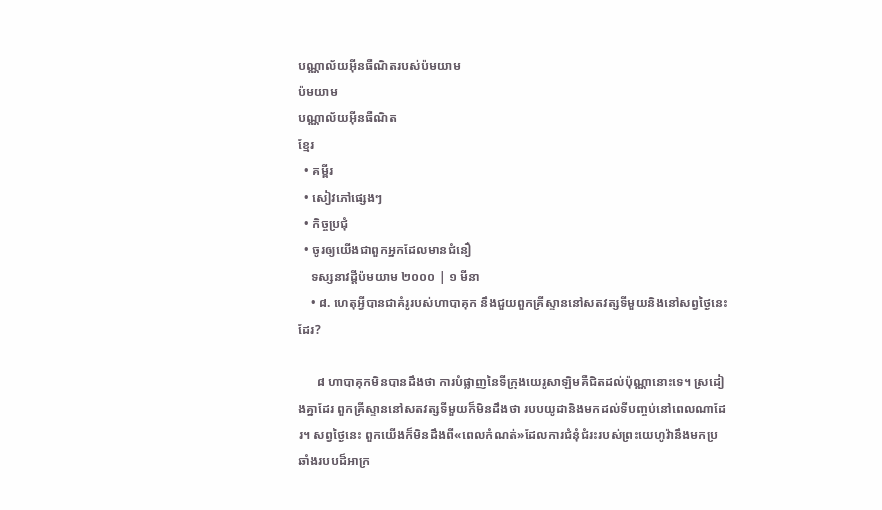បណ្ណាល័យអ៊ីនធឺណិតរបស់ប៉មយាម
ប៉មយាម
បណ្ណាល័យអ៊ីនធឺណិត
ខ្មែរ
  • គម្ពីរ
  • សៀវភៅផ្សេងៗ
  • កិច្ចប្រជុំ
  • ចូរឲ្យយើងជាពួកអ្នកដែលមានជំនឿ
    ទស្សនាវដ្ដីប៉មយាម ២០០០ | ១ មីនា
    • ៨. ហេតុអ្វីបានជាគំរូរបស់ហាបាគុក នឹងជួយពួកគ្រីស្ទាននៅសតវត្សទីមួយនិងនៅសព្វថ្ងៃនេះដែរ?

      ៨ ហាបាគុកមិនបានដឹងថា ការបំផ្លាញនៃទីក្រុងយេរូសាឡិមគឺជិតដល់ប៉ុណ្ណានោះទេ។ ស្រដៀងគ្នាដែរ ពួកគ្រីស្ទាននៅសតវត្សទីមួយក៏មិនដឹងថា របបយូដានិងមកដល់ទីបញ្ចប់នៅពេលណាដែរ។ សព្វថ្ងៃនេះ ពួកយើងក៏មិនដឹងពី«ពេលកំណត់»ដែលការជំនុំជំរះរបស់ព្រះយេហូវ៉ានឹងមកប្រឆាំងរបបដ៏អាក្រ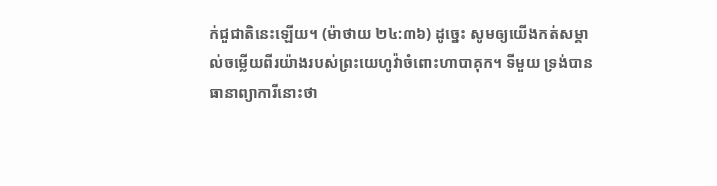ក់ជួជាតិនេះឡើយ។ (ម៉ាថាយ ២៤:៣៦) ដូច្នេះ សូមឲ្យយើងកត់សម្គាល់ចម្លើយពីរយ៉ាងរបស់ព្រះយេហូវ៉ាចំពោះហាបាគុក។ ទីមួយ ទ្រង់បានធានាព្យាការីនោះថា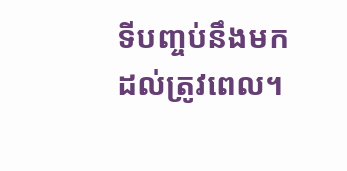ទីបញ្ចប់នឹងមកដល់ត្រូវពេល។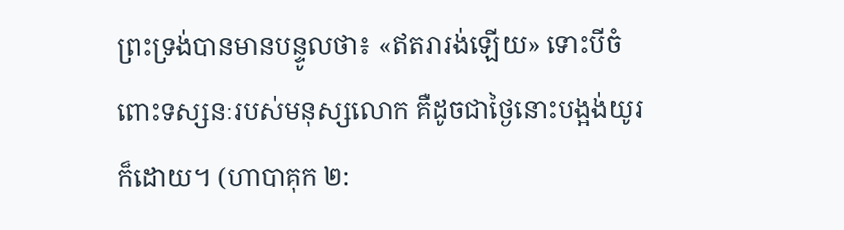ព្រះទ្រង់បានមានបន្ទូលថា៖ «ឥតរារង់ឡើយ» ទោះបីចំពោះទស្សនៈរបស់មនុស្សលោក គឺដូចជាថ្ងៃនោះបង្អង់យូរក៏ដោយ។ (ហាបាគុក ២: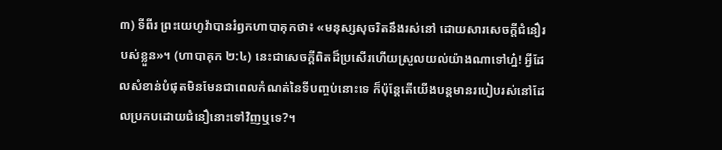៣) ទីពីរ ព្រះយេហូវ៉ាបានរំឭកហាបាគុកថា៖ «មនុស្សសុចរិតនឹងរស់នៅ ដោយសារសេចក្ដីជំនឿរបស់ខ្លួន»។ (ហាបាគុក ២:៤) នេះជាសេចក្ដីពិតដ៏ប្រសើរហើយស្រួលយល់យ៉ាងណាទៅហ្ន៎! អ្វីដែលសំខាន់បំផុតមិនមែនជាពេលកំណត់នៃទីបញ្ចប់នោះទេ ក៏ប៉ុន្តែតើយើងបន្តមានរបៀបរស់នៅដែលប្រកបដោយជំនឿនោះទៅវិញឬទេ?។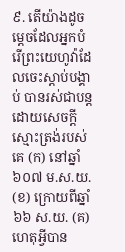៩. តើយ៉ាងដូចម្ដេចដែលអ្នកបំរើព្រះយេហូវ៉ាដែលចេះស្ដាប់បង្គាប់ បានរស់ជាបន្តដោយសេចក្ដីស្មោះត្រង់របស់គេ (ក) នៅឆ្នាំ៦០៧ ម.ស.យ. (ខ) ក្រោយពីឆ្នាំ៦៦ ស.យ. (គ) ហេតុអ្វីបាន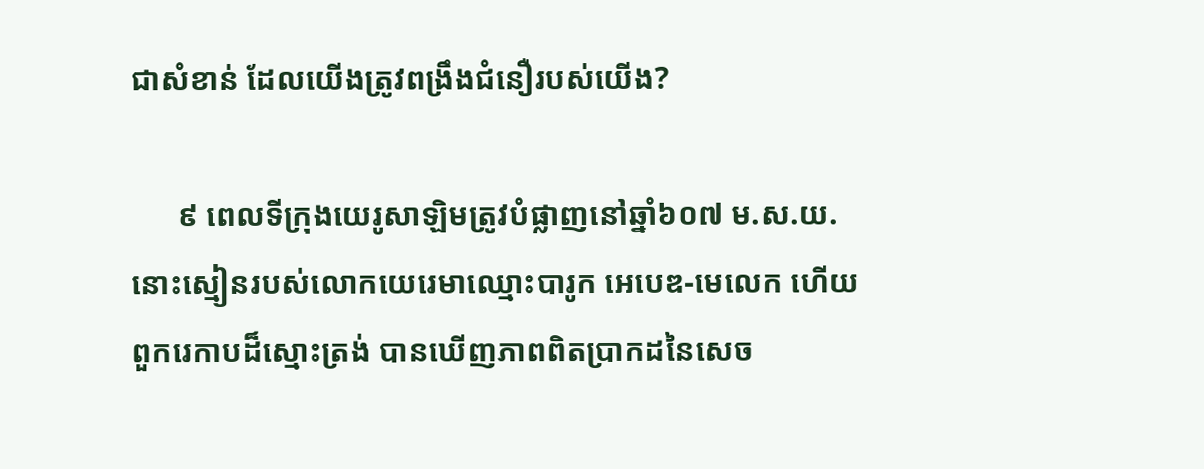ជាសំខាន់ ដែលយើងត្រូវពង្រឹងជំនឿរបស់យើង?

      ៩ ពេលទីក្រុងយេរូសាឡិមត្រូវបំផ្លាញនៅឆ្នាំ៦០៧ ម.ស.យ. នោះស្មៀនរបស់លោកយេរេមាឈ្មោះបារូក អេបេឌ-មេលេក ហើយពួករេកាបដ៏ស្មោះត្រង់ បានឃើញភាពពិតប្រាកដនៃសេច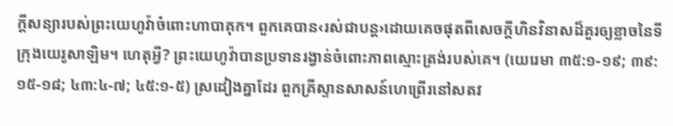ក្ដីសន្យារបស់ព្រះយេហូវ៉ាចំពោះហាបាគុក។ ពួកគេបាន‹រស់ជាបន្ត›ដោយគេចផុតពីសេចក្ដីហិនវិនាសដ៏គួរឲ្យខ្លាចនៃទីក្រុងយេរូសាឡិម។ ហេតុអ្វី? ព្រះយេហូវ៉ាបានប្រទានរង្វាន់ចំពោះភាពស្មោះត្រង់របស់គេ។ (យេរេមា ៣៥:១-១៩; ៣៩:១៥-១៨; ៤៣:៤-៧; ៤៥:១-៥) ស្រដៀងគ្នាដែរ ពួកគ្រីស្ទានសាសន៍ហេព្រើរនៅសតវ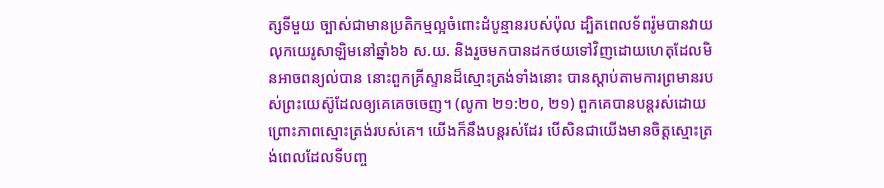ត្សទីមួយ ច្បាស់ជាមានប្រតិកម្មល្អចំពោះដំបូន្មានរបស់ប៉ុល ដ្បិតពេលទ័ពរ៉ូមបានវាយលុកយេរូសាឡិមនៅឆ្នាំ៦៦ ស.យ. និងរួចមកបានដកថយទៅវិញដោយហេតុដែលមិនអាចពន្យល់បាន នោះពួកគ្រីស្ទានដ៏ស្មោះត្រង់ទាំងនោះ បានស្ដាប់តាមការព្រមានរបស់ព្រះយេស៊ូដែលឲ្យគេគេចចេញ។ (លូកា ២១:២០, ២១) ពួកគេបានបន្តរស់ដោយព្រោះភាពស្មោះត្រង់របស់គេ។ យើងក៏នឹងបន្តរស់ដែរ បើសិនជាយើងមានចិត្តស្មោះត្រង់ពេលដែលទីបញ្ច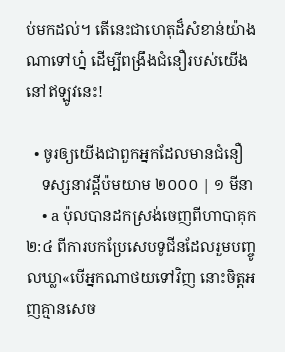ប់មកដល់។ តើនេះជាហេតុដ៏សំខាន់យ៉ាងណាទៅហ្ន៎ ដើម្បីពង្រឹងជំនឿរបស់យើងនៅឥឡូវនេះ!

  • ចូរឲ្យយើងជាពួកអ្នកដែលមានជំនឿ
    ទស្សនាវដ្ដីប៉មយាម ២០០០ | ១ មីនា
    • a ប៉ុលបានដកស្រង់ចេញពីហាបាគុក ២:៤ ពីការបកប្រែសេបទូជីនដែលរួមបញ្ចូលឃ្លា«បើអ្នកណាថយទៅវិញ នោះចិត្តអញគ្មានសេច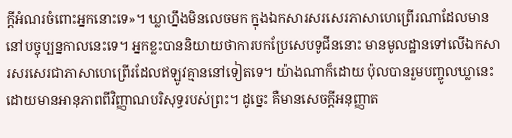ក្ដីអំណរចំពោះអ្នកនោះទេ»។ ឃ្លាហ្នឹងមិនលេចមក ក្នុងឯកសារសរសេរភាសាហេព្រើរណាដែលមាននៅបច្ចុប្បន្នកាលនេះទេ។ អ្នកខ្លះបាននិយាយថាការបកប្រែសេបទូជីននោះ មានមូលដ្ឋានទៅលើឯកសារសរសេរជាភាសាហេព្រើរដែលឥឡូវគ្មាននៅទៀតទេ។ យ៉ាងណាក៏ដោយ ប៉ុលបានរួមបញ្ចូលឃ្លានេះដោយមានអានុភាពពីវិញ្ញាណបរិសុទ្ធរបស់ព្រះ។ ដូច្នេះ គឺមានសេចក្ដីអនុញ្ញាត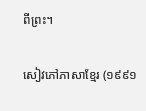ពីព្រះ។

សៀវភៅភាសាខ្មែរ (១៩៩១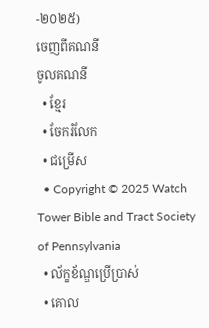-២០២៥)
ចេញពីគណនី
ចូលគណនី
  • ខ្មែរ
  • ចែករំលែក
  • ជម្រើស
  • Copyright © 2025 Watch Tower Bible and Tract Society of Pennsylvania
  • ល័ក្ខខ័ណ្ឌប្រើប្រាស់
  • គោល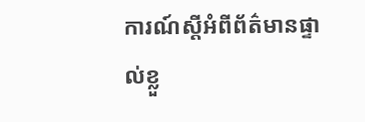ការណ៍ស្ដីអំពីព័ត៌មានផ្ទាល់ខ្លួ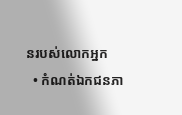នរបស់លោកអ្នក
  • កំណត់ឯកជនភា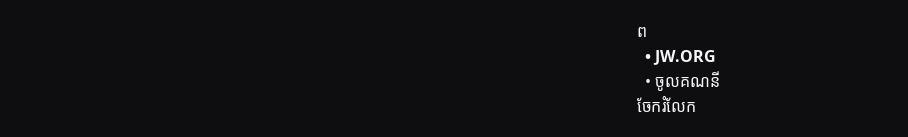ព
  • JW.ORG
  • ចូលគណនី
ចែករំលែក